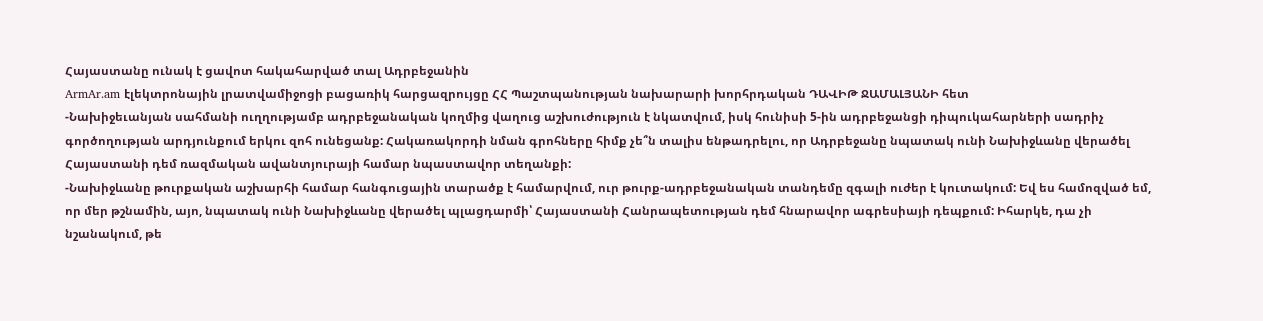Հայաստանը ունակ է ցավոտ հակահարված տալ Ադրբեջանին
ArmAr.am էլեկտրոնային լրատվամիջոցի բացառիկ հարցազրույցը ՀՀ Պաշտպանության նախարարի խորհրդական ԴԱՎԻԹ ՋԱՄԱԼՅԱՆԻ հետ
-Նախիջեւանյան սահմանի ուղղությամբ ադրբեջանական կողմից վաղուց աշխուժություն է նկատվում, իսկ հունիսի 5-ին ադրբեջանցի դիպուկահարների սադրիչ գործողության արդյունքում երկու զոհ ունեցանք: Հակառակորդի նման գրոհները հիմք չե՞ն տալիս ենթադրելու, որ Ադրբեջանը նպատակ ունի Նախիջևանը վերածել Հայաստանի դեմ ռազմական ավանտյուրայի համար նպաստավոր տեղանքի:
-Նախիջևանը թուրքական աշխարհի համար հանգուցային տարածք է համարվում, ուր թուրք-ադրբեջանական տանդեմը զգալի ուժեր է կուտակում: Եվ ես համոզված եմ, որ մեր թշնամին, այո, նպատակ ունի Նախիջևանը վերածել պլացդարմի՝ Հայաստանի Հանրապետության դեմ հնարավոր ագրեսիայի դեպքում: Իհարկե, դա չի նշանակում, թե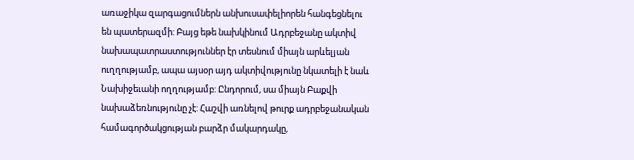առաջիկա զարգացումներն անխուսափելիորեն հանգեցնելու են պատերազմի: Բայց եթե նախկինում Ադրբեջանը ակտիվ նախապատրաստություններ էր տեսնում միայն արևելյան ուղղությամբ, ապա այսօր այդ ակտիվությունը նկատելի է նաև Նախիջեւանի ողղությամբ: Ընդորում, սա միայն Բաքվի նախաձեռնությունը չէ: Հաշվի առնելով թուրք ադրբեջանական համագործակցության բարձր մակարդակը,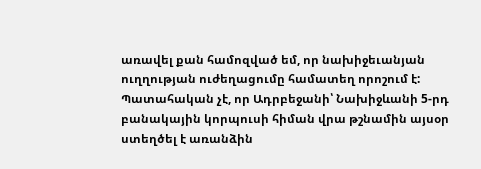առավել քան համոզված եմ, որ նախիջեւանյան ուղղության ուժեղացումը համատեղ որոշում է: Պատահական չէ, որ Ադրբեջանի՝ Նախիջևանի 5-րդ բանակային կորպուսի հիման վրա թշնամին այսօր ստեղծել է առանձին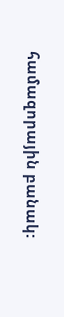համազորային բանակ: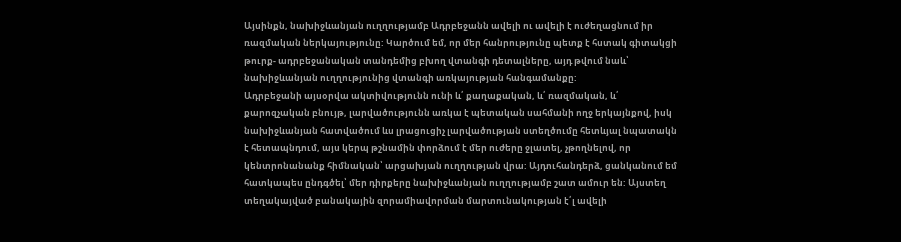Այսինքն, նախիջևանյան ուղղությամբ Ադրբեջանն ավելի ու ավելի է ուժեղացնում իր ռազմական ներկայությունը: Կարծում եմ, որ մեր հանրությունը պետք է հստակ գիտակցի թուրք- ադրբեջանական տանդեմից բխող վտանգի դետալները, այդ թվում նաև՝ նախիջևանյան ուղղությունից վտանգի առկայության հանգամանքը:
Ադրբեջանի այսօրվա ակտիվությունն ունի և՛ քաղաքական, և՛ ռազմական, և՛ քարոզչական բնույթ, լարվածությունն առկա է պետական սահմանի ողջ երկայնքով, իսկ նախիջևանյան հատվածում ևս լրացուցիչ լարվածության ստեղծումը հետևյալ նպատակն է հետապնդում, այս կերպ թշնամին փորձում է մեր ուժերը ջլատել, չթողնելով, որ կենտրոնանանք հիմնական՝ արցախյան ուղղության վրա: Այդուհանդերձ, ցանկանում եմ հատկապես ընդգծել՝ մեր դիրքերը նախիջևանյան ուղղությամբ շատ ամուր են: Այստեղ տեղակայված բանակային զորամիավորման մարտունակության է՛լ ավելի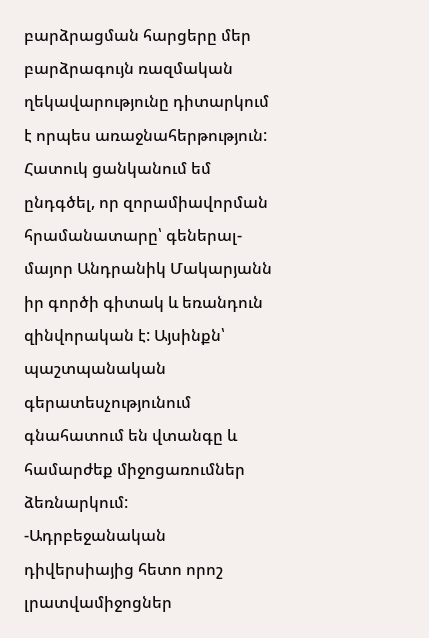բարձրացման հարցերը մեր բարձրագույն ռազմական ղեկավարությունը դիտարկում է որպես առաջնահերթություն: Հատուկ ցանկանում եմ ընդգծել, որ զորամիավորման հրամանատարը՝ գեներալ- մայոր Անդրանիկ Մակարյանն իր գործի գիտակ և եռանդուն զինվորական է: Այսինքն՝ պաշտպանական գերատեսչությունում գնահատում են վտանգը և համարժեք միջոցառումներ ձեռնարկում:
-Ադրբեջանական դիվերսիայից հետո որոշ լրատվամիջոցներ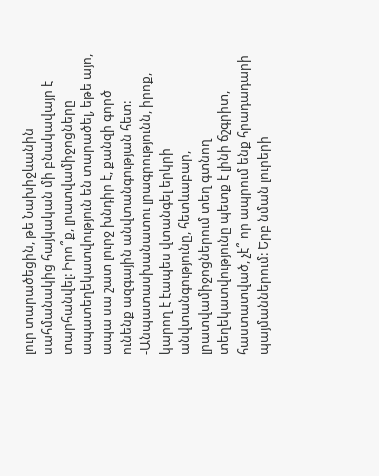լուր տարածեցին, թե Նախիջևանին սահմանակից հայկական մի բնակավայր է տարհանվել: Իրո՞ք, լրատվամիջոցները ապատեղեկատվություն են տարածել, եթե այո, ապա սա շատ լուրջ խնդիր է, քանզի գործ ունենք ազգային անվտանգության հետ:
-Անպատասխանատու լրագրությունն, իրոք, կարող է էապես վտանգել երկրի անվտանգությունը, հետևաբար, լրատվամիջոցներում տեղ գտնող տեղեկատվությունը պետք է լինի ճշգրիտ, հաստատված, չէ՞ որ ապրում ենք հրադադարի պայմաններում: Երբ նման լուրերի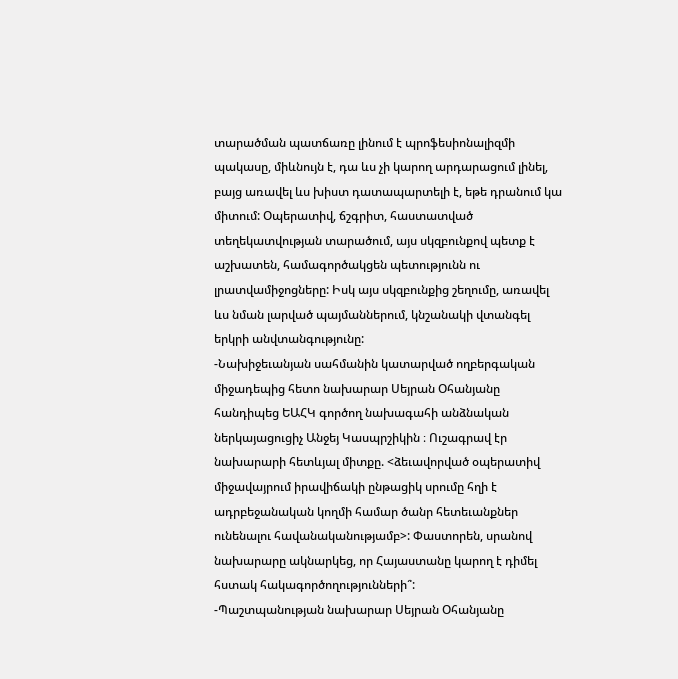տարածման պատճառը լինում է պրոֆեսիոնալիզմի պակասը, միևնույն է, դա ևս չի կարող արդարացում լինել, բայց առավել ևս խիստ դատապարտելի է, եթե դրանում կա միտում: Օպերատիվ, ճշգրիտ, հաստատված տեղեկատվության տարածում, այս սկզբունքով պետք է աշխատեն, համագործակցեն պետությունն ու լրատվամիջոցները: Իսկ այս սկզբունքից շեղումը, առավել ևս նման լարված պայմաններում, կնշանակի վտանգել երկրի անվտանգությունը:
-Նախիջեւանյան սահմանին կատարված ողբերգական միջադեպից հետո նախարար Սեյրան Օհանյանը հանդիպեց ԵԱՀԿ գործող նախագահի անձնական ներկայացուցիչ Անջեյ Կասպրշիկին ։ Ուշագրավ էր նախարարի հետևյալ միտքը. <ձեւավորված օպերատիվ միջավայրում իրավիճակի ընթացիկ սրումը հղի է ադրբեջանական կողմի համար ծանր հետեւանքներ ունենալու հավանականությամբ>: Փաստորեն, սրանով նախարարը ակնարկեց, որ Հայաստանը կարող է դիմել հստակ հակագործողությունների՞:
-Պաշտպանության նախարար Սեյրան Օհանյանը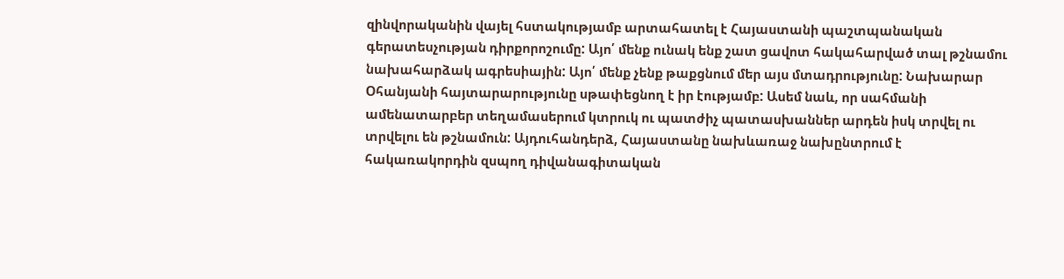զինվորականին վայել հստակությամբ արտահատել է Հայաստանի պաշտպանական գերատեսչության դիրքորոշումը: Այո՛ մենք ունակ ենք շատ ցավոտ հակահարված տալ թշնամու նախահարձակ ագրեսիային: Այո՛ մենք չենք թաքցնում մեր այս մտադրությունը: Նախարար Օհանյանի հայտարարությունը սթափեցնող է իր էությամբ: Ասեմ նաև, որ սահմանի ամենատարբեր տեղամասերում կտրուկ ու պատժիչ պատասխաններ արդեն իսկ տրվել ու տրվելու են թշնամուն: Այդուհանդերձ, Հայաստանը նախևառաջ նախընտրում է հակառակորդին զսպող դիվանագիտական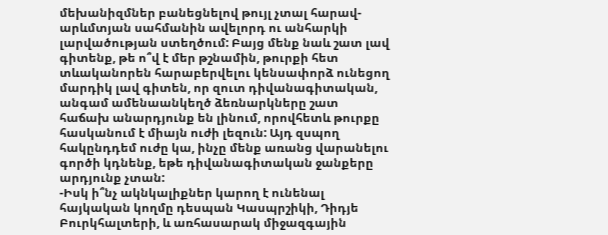մեխանիզմներ բանեցնելով թույլ չտալ հարավ-արևմտյան սահմանին ավելորդ ու անհարկի լարվածության ստեղծում: Բայց մենք նաև շատ լավ գիտենք, թե ո՞վ է մեր թշնամին, թուրքի հետ տևականորեն հարաբերվելու կենսափորձ ունեցող մարդիկ լավ գիտեն, որ զուտ դիվանագիտական, անգամ ամենաանկեղծ ձեռնարկները շատ հաճախ անարդյունք են լինում, որովհետև թուրքը հասկանում է միայն ուժի լեզուն: Այդ զսպող հակընդդեմ ուժը կա, ինչը մենք առանց վարանելու գործի կդնենք, եթե դիվանագիտական ջանքերը արդյունք չտան:
-Իսկ ի՞նչ ակնկալիքներ կարող է ունենալ հայկական կողմը դեսպան Կասպրշիկի, Դիդյե Բուրկհալտերի, և առհասարակ միջազգային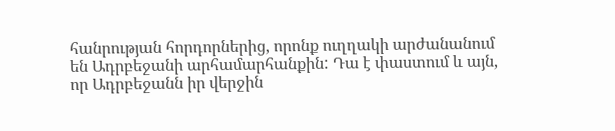հանրության հորդորներից, որոնք ուղղակի արժանանում են Ադրբեջանի արհամարհանքին: Դա է փաստում և այն, որ Ադրբեջանն իր վերջին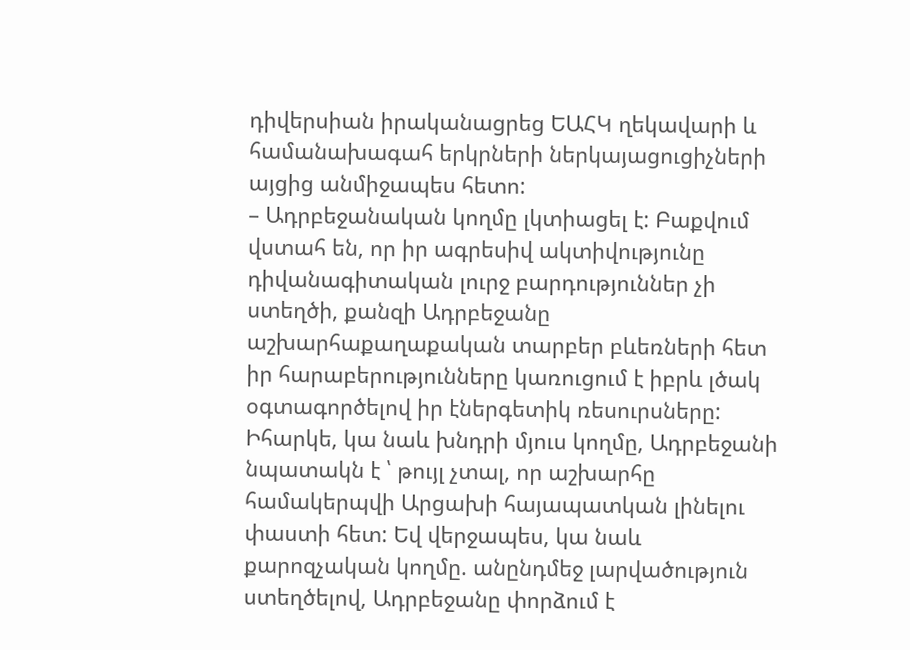դիվերսիան իրականացրեց ԵԱՀԿ ղեկավարի և համանախագահ երկրների ներկայացուցիչների այցից անմիջապես հետո:
– Ադրբեջանական կողմը լկտիացել է: Բաքվում վստահ են, որ իր ագրեսիվ ակտիվությունը դիվանագիտական լուրջ բարդություններ չի ստեղծի, քանզի Ադրբեջանը աշխարհաքաղաքական տարբեր բևեռների հետ իր հարաբերությունները կառուցում է իբրև լծակ օգտագործելով իր էներգետիկ ռեսուրսները: Իհարկե, կա նաև խնդրի մյուս կողմը, Ադրբեջանի նպատակն է ՝ թույլ չտալ, որ աշխարհը համակերպվի Արցախի հայապատկան լինելու փաստի հետ: Եվ վերջապես, կա նաև քարոզչական կողմը. անընդմեջ լարվածություն ստեղծելով, Ադրբեջանը փորձում է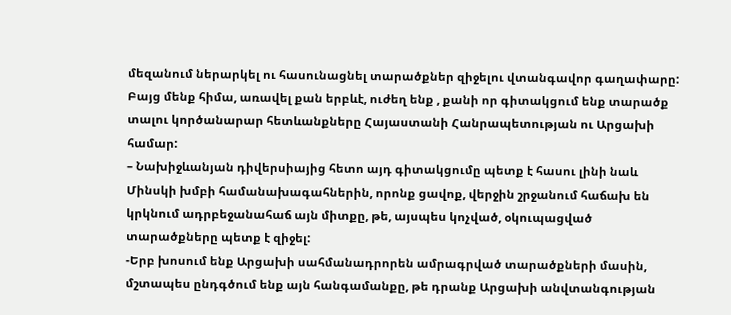մեզանում ներարկել ու հասունացնել տարածքներ զիջելու վտանգավոր գաղափարը: Բայց մենք հիմա, առավել քան երբևէ, ուժեղ ենք , քանի որ գիտակցում ենք տարածք տալու կործանարար հետևանքները Հայաստանի Հանրապետության ու Արցախի համար:
– Նախիջևանյան դիվերսիայից հետո այդ գիտակցումը պետք է հասու լինի նաև Մինսկի խմբի համանախագահներին, որոնք ցավոք, վերջին շրջանում հաճախ են կրկնում ադրբեջանահաճ այն միտքը, թե, այսպես կոչված, օկուպացված տարածքները պետք է զիջել:
-Երբ խոսում ենք Արցախի սահմանադրորեն ամրագրված տարածքների մասին, մշտապես ընդգծում ենք այն հանգամանքը, թե դրանք Արցախի անվտանգության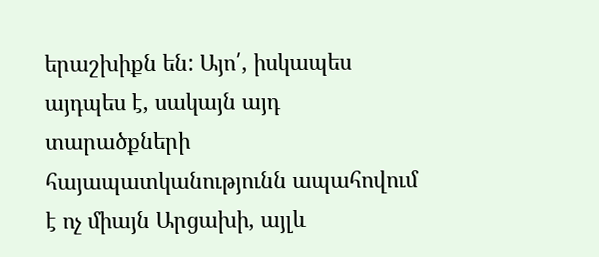երաշխիքն են: Այո՛, իսկապես այդպես է, սակայն այդ տարածքների հայապատկանությունն ապահովում է ոչ միայն Արցախի, այլև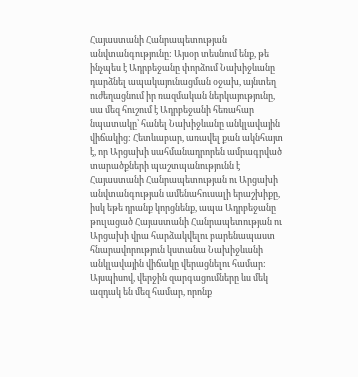Հայաստանի Հանրապետության անվտանգությունը: Այսօր տեսնում ենք, թե ինչպես է Ադրբեջանը փորձում Նախիջևանը դարձնել ապակայունացման օջախ, այնտեղ ուժեղացնում իր ռազմական ներկայությունը, սա մեզ հուշում է Ադրբեջանի հեռահար նպատակը՝ հանել Նախիջևանը անկլավային վիճակից: Հետևաբար, առավել քան ակնհայտ է, որ Արցախի սահմանադրորեն ամրագրված տարածքների պաշտպանությունն է Հայաստանի Հանրապետության ու Արցախի անվտանգության ամենահուսալի երաշխիքը, իսկ եթե դրանք կորցնենք, ապա Ադրբեջանը թուլացած Հայաստանի Հանրապետության ու Արցախի վրա հարձակվելու բարենապաստ հնարավորություն կստանա Նախիջևանի անկլավային վիճակը վերացնելու համար: Այսպիսով, վերջին զարգացումները ևս մեկ ազդակ են մեզ համար, որոնք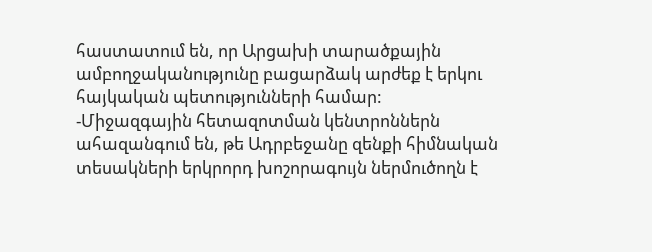հաստատում են, որ Արցախի տարածքային ամբողջականությունը բացարձակ արժեք է երկու հայկական պետությունների համար:
-Միջազգային հետազոտման կենտրոններն ահազանգում են, թե Ադրբեջանը զենքի հիմնական տեսակների երկրորդ խոշորագույն ներմուծողն է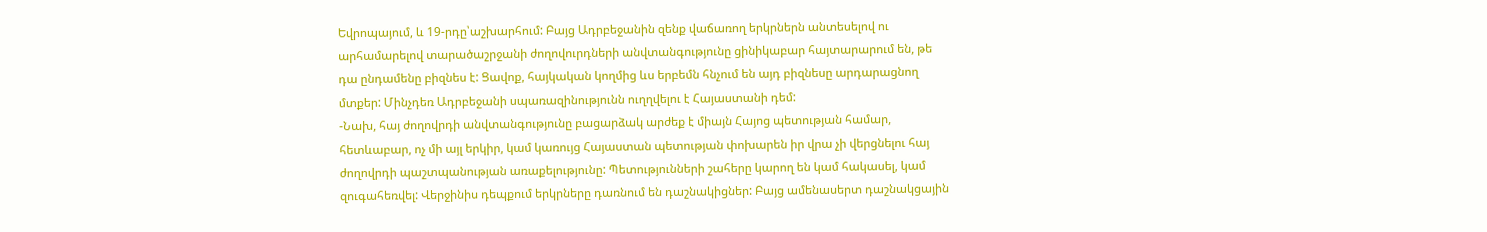Եվրոպայում, և 19-րդը՝աշխարհում: Բայց Ադրբեջանին զենք վաճառող երկրներն անտեսելով ու արհամարելով տարածաշրջանի ժողովուրդների անվտանգությունը ցինիկաբար հայտարարում են, թե դա ընդամենը բիզնես է: Ցավոք, հայկական կողմից ևս երբեմն հնչում են այդ բիզնեսը արդարացնող մտքեր: Մինչդեռ Ադրբեջանի սպառազինությունն ուղղվելու է Հայաստանի դեմ:
-Նախ, հայ ժողովրդի անվտանգությունը բացարձակ արժեք է միայն Հայոց պետության համար, հետևաբար, ոչ մի այլ երկիր, կամ կառույց Հայաստան պետության փոխարեն իր վրա չի վերցնելու հայ ժողովրդի պաշտպանության առաքելությունը: Պետությունների շահերը կարող են կամ հակասել, կամ զուգահեռվել: Վերջինիս դեպքում երկրները դառնում են դաշնակիցներ: Բայց ամենասերտ դաշնակցային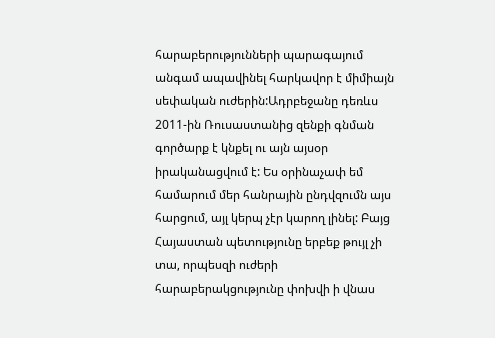հարաբերությունների պարագայում անգամ ապավինել հարկավոր է միմիայն սեփական ուժերին:Ադրբեջանը դեռևս 2011-ին Ռուսաստանից զենքի գնման գործարք է կնքել ու այն այսօր իրականացվում է: Ես օրինաչափ եմ համարում մեր հանրային ընդվզումն այս հարցում, այլ կերպ չէր կարող լինել: Բայց Հայաստան պետությունը երբեք թույլ չի տա, որպեսզի ուժերի հարաբերակցությունը փոխվի ի վնաս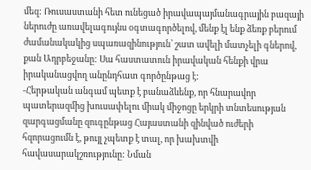մեզ: Ռուսաստանի հետ ունեցած իրավապայմանագրային բազայի ներուժը առավելագույնս օգտագործելով, մենք էլ ենք ձեռք բերում ժամանակակից սպառազինություն՝ շատ ավելի մատչելի գներով, քան Ադրբեջանը: Սա հաստատուն իրավական հենքի վրա իրականացվող անընդհատ գործընթաց է:
-Հերթական անգամ պետք է բանաձևենք, որ հնարավոր պատերազմից խուսափելու միակ միջոցը երկրի տնտեսության զարգացմանը զուգընթաց Հայաստանի զինված ուժերի հզորացումն է, թույլ չպետք է տալ, որ խախտվի հավասարակշռությունը: Նման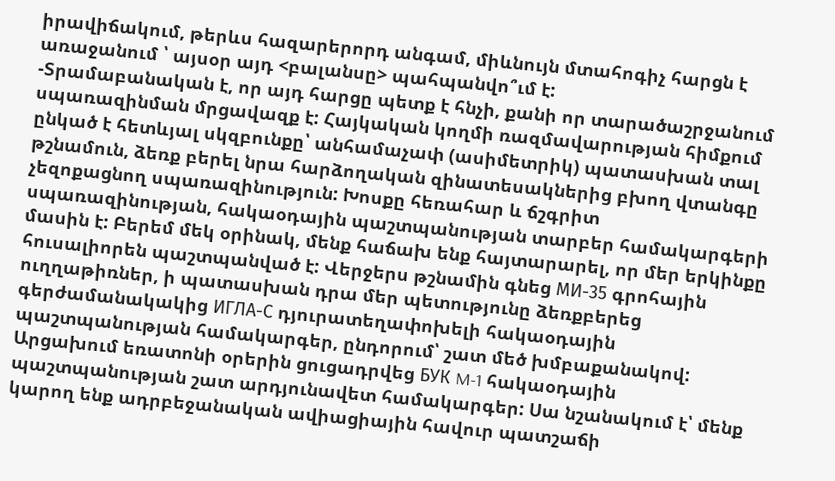իրավիճակում, թերևս հազարերորդ անգամ, միևնույն մտահոգիչ հարցն է առաջանում ՝ այսօր այդ <բալանսը> պահպանվո՞ւմ է:
-Տրամաբանական է, որ այդ հարցը պետք է հնչի, քանի որ տարածաշրջանում սպառազինման մրցավազք է: Հայկական կողմի ռազմավարության հիմքում ընկած է հետևյալ սկզբունքը՝ անհամաչափ (ասիմետրիկ) պատասխան տալ թշնամուն, ձեռք բերել նրա հարձողական զինատեսակներից բխող վտանգը չեզոքացնող սպառազինություն: Խոսքը հեռահար և ճշգրիտ սպառազինության, հակաօդային պաշտպանության տարբեր համակարգերի մասին է: Բերեմ մեկ օրինակ, մենք հաճախ ենք հայտարարել, որ մեր երկինքը հուսալիորեն պաշտպանված է: Վերջերս թշնամին գնեց МИ-35 գրոհային ուղղաթիռներ, ի պատասխան դրա մեր պետությունը ձեռքբերեց գերժամանակակից ИГЛА-С դյուրատեղափոխելի հակաօդային պաշտպանության համակարգեր, ընդորում՝ շատ մեծ խմբաքանակով: Արցախում եռատոնի օրերին ցուցադրվեց БУК M-1 հակաօդային պաշտպանության շատ արդյունավետ համակարգեր: Սա նշանակում է՝ մենք կարող ենք ադրբեջանական ավիացիային հավուր պատշաճի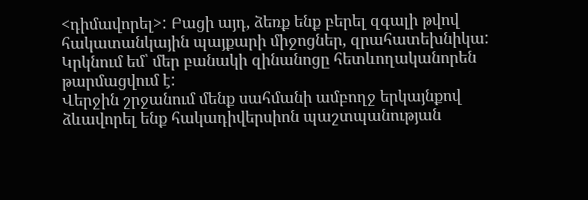<դիմավորել>: Բացի այդ, ձեռք ենք բերել զգալի թվով հակատանկային պայքարի միջոցներ, զրահատեխնիկա: Կրկնում եմ՝ մեր բանակի զինանոցը հետևողականորեն թարմացվում է:
Վերջին շրջանում մենք սահմանի ամբողջ երկայնքով ձևավորել ենք հակադիվերսիոն պաշտպանության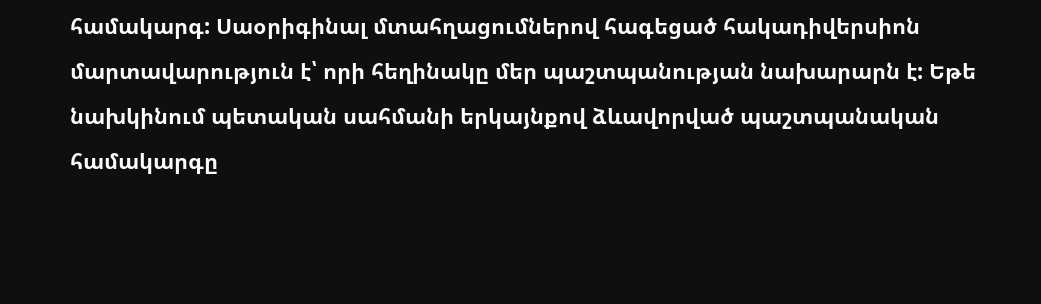համակարգ: Սաօրիգինալ մտահղացումներով հագեցած հակադիվերսիոն մարտավարություն է՝ որի հեղինակը մեր պաշտպանության նախարարն է: Եթե նախկինում պետական սահմանի երկայնքով ձևավորված պաշտպանական համակարգը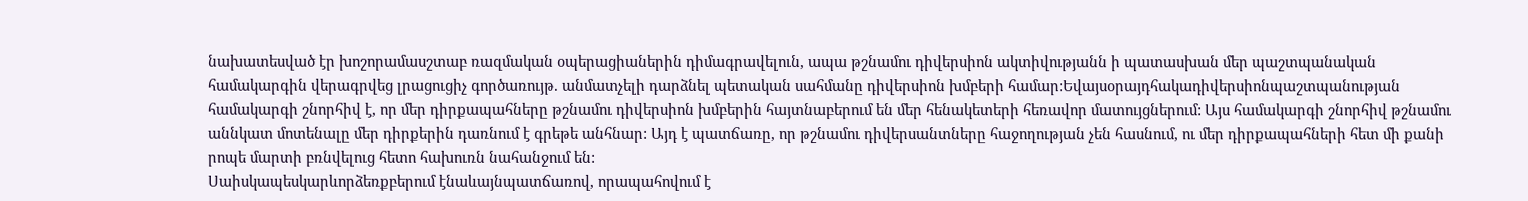նախատեսված էր խոշորամասշտաբ ռազմական օպերացիաներին դիմագրավելուն, ապա թշնամու դիվերսիոն ակտիվությանն ի պատասխան մեր պաշտպանական համակարգին վերագրվեց լրացուցիչ գործառույթ. անմատչելի դարձնել պետական սահմանը դիվերսիոն խմբերի համար:Եվայսօրայդհակադիվերսիոնպաշտպանության համակարգի շնորհիվ է, որ մեր դիրքապահները թշնամու դիվերսիոն խմբերին հայտնաբերում են մեր հենակետերի հեռավոր մատույցներում: Այս համակարգի շնորհիվ թշնամու աննկատ մոտենալը մեր դիրքերին դառնում է գրեթե անհնար: Այդ է պատճառը, որ թշնամու դիվերսանտները հաջողության չեն հասնում, ու մեր դիրքապահների հետ մի քանի րոպե մարտի բռնվելուց հետո հախուռն նահանջում են:
Սաիսկապեսկարևորձեռքբերում էնաևայնպատճառով, որապահովում է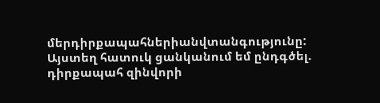մերդիրքապահներիանվտանգությունը: Այստեղ հատուկ ցանկանում եմ ընդգծել. դիրքապահ զինվորի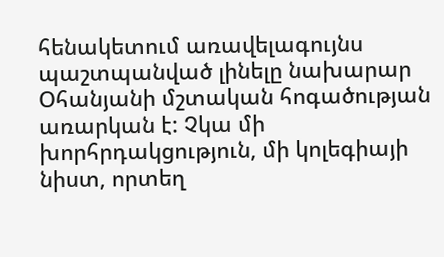հենակետում առավելագույնս պաշտպանված լինելը նախարար Օհանյանի մշտական հոգածության առարկան է: Չկա մի խորհրդակցություն, մի կոլեգիայի նիստ, որտեղ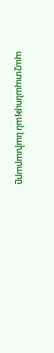պաշտպանության նախարարը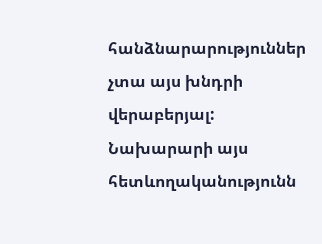հանձնարարություններ չտա այս խնդրի վերաբերյալ: Նախարարի այս հետևողականությունն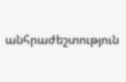անհրաժեշտություն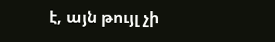է, այն թույլ չի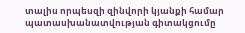տալիս որպեսզի զինվորի կյանքի համար պատասխանատվության գիտակցումը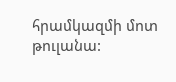հրամկազմի մոտ թուլանա: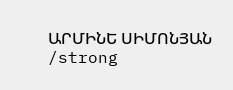ԱՐՄԻՆԵ ՍԻՄՈՆՅԱՆ
/strong